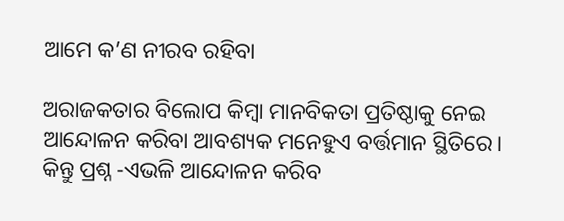ଆମେ କ’ଣ ନୀରବ ରହିବା

ଅରାଜକତାର ବିଲୋପ କିମ୍ବା ମାନବିକତା ପ୍ରତିଷ୍ଠାକୁ ନେଇ ଆନ୍ଦୋଳନ କରିବା ଆବଶ୍ୟକ ମନେହୁଏ ବର୍ତ୍ତମାନ ସ୍ଥିତିରେ। କିନ୍ତୁ ପ୍ରଶ୍ନ -ଏଭଳି ଆନ୍ଦୋଳନ କରିବ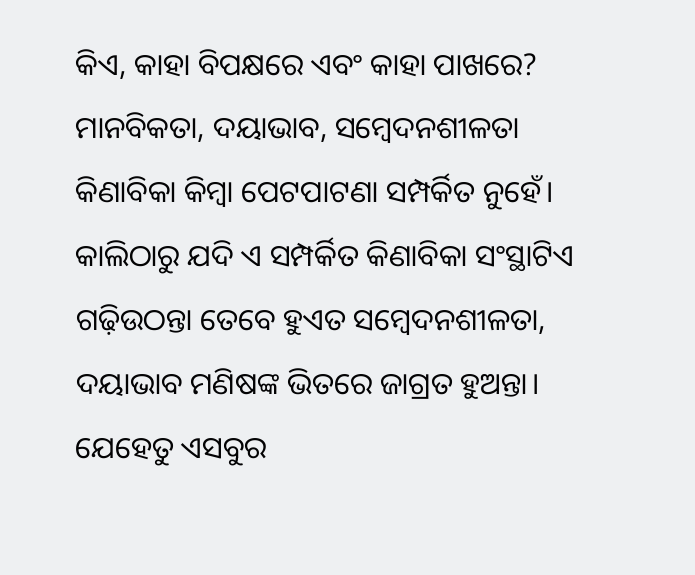କିଏ, କାହା ବିପକ୍ଷରେ ଏବଂ କାହା ପାଖରେ? ମାନବିକତା, ଦୟାଭାବ, ସମ୍ବେଦନଶୀଳତା କିଣାବିକା କିମ୍ବା ପେଟପାଟଣା ସମ୍ପର୍କିତ ନୁହେଁ। କାଲିଠାରୁ ଯଦି ଏ ସମ୍ପର୍କିତ କିଣାବିକା ସଂସ୍ଥାଟିଏ ଗଢ଼ିଉଠନ୍ତା ତେବେ ହୁଏତ ସମ୍ବେଦନଶୀଳତା, ଦୟାଭାବ ମଣିଷଙ୍କ ଭିତରେ ଜାଗ୍ରତ ହୁଅନ୍ତା। ଯେହେତୁ ଏସବୁର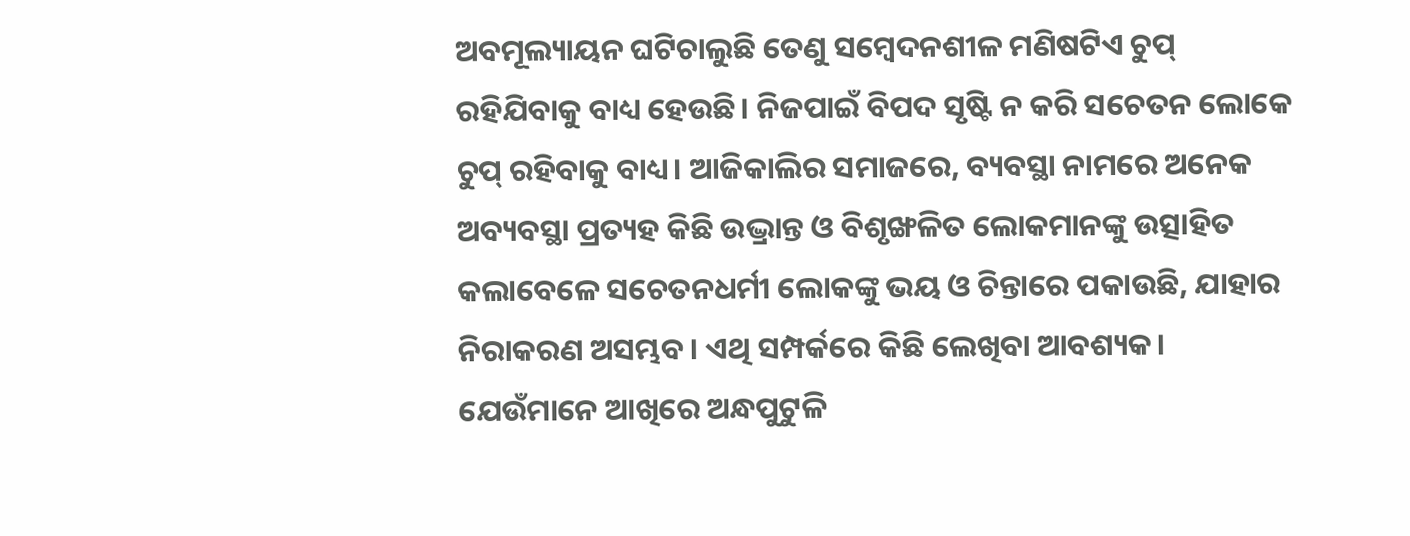ଅବମୂଲ୍ୟାୟନ ଘଟିଚାଲୁଛି ତେଣୁ ସମ୍ବେଦନଶୀଳ ମଣିଷଟିଏ ଚୁପ୍‌ ରହିଯିବାକୁ ବାଧ୍ୟ ହେଉଛି। ନିଜପାଇଁ ବିପଦ ସୃଷ୍ଟି ନ କରି ସଚେତନ ଲୋକେ ଚୁପ୍‌ ରହିବାକୁ ବାଧ୍ୟ। ଆଜିକାଲିର ସମାଜରେ, ବ୍ୟବସ୍ଥା ନାମରେ ଅନେକ ଅବ୍ୟବସ୍ଥା ପ୍ରତ୍ୟହ କିଛି ଉଦ୍ଭ୍ରାନ୍ତ ଓ ବିଶୃଙ୍ଖଳିତ ଲୋକମାନଙ୍କୁ ଉତ୍ସାହିତ କଲାବେଳେ ସଚେତନଧର୍ମୀ ଲୋକଙ୍କୁ ଭୟ ଓ ଚିନ୍ତାରେ ପକାଉଛି, ଯାହାର ନିରାକରଣ ଅସମ୍ଭବ। ଏଥି ସମ୍ପର୍କରେ କିଛି ଲେଖିବା ଆବଶ୍ୟକ।
ଯେଉଁମାନେ ଆଖିରେ ଅନ୍ଧପୁଟୁଳି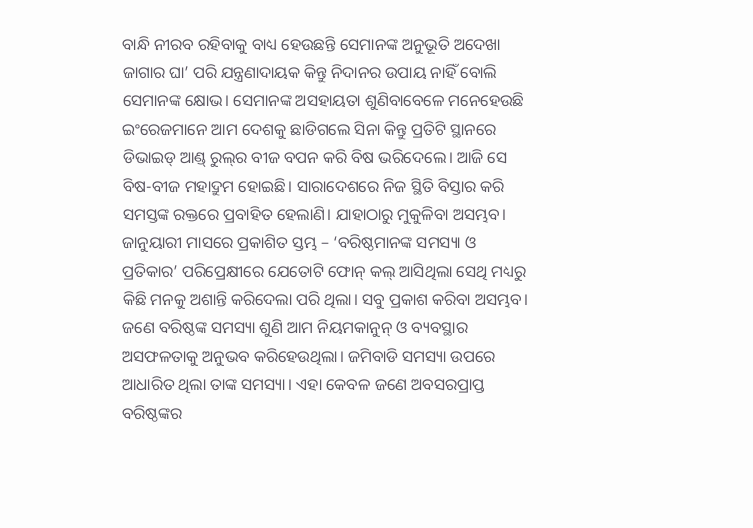ବାନ୍ଧି ନୀରବ ରହିବାକୁ ବାଧ୍ୟ ହେଉଛନ୍ତି ସେମାନଙ୍କ ଅନୁଭୂତି ଅଦେଖା ଜାଗାର ଘା’ ପରି ଯନ୍ତ୍ରଣାଦାୟକ କିନ୍ତୁ ନିଦାନର ଉପାୟ ନାହିଁ ବୋଲି ସେମାନଙ୍କ କ୍ଷୋଭ। ସେମାନଙ୍କ ଅସହାୟତା ଶୁଣିବାବେଳେ ମନେହେଉଛି ଇଂରେଜମାନେ ଆମ ଦେଶକୁ ଛାଡିଗଲେ ସିନା କିନ୍ତୁ ପ୍ରତିଟି ସ୍ଥାନରେ ଡିଭାଇଡ୍‌ ଆଣ୍ଡ୍‌ ରୁଲ୍‌ର ବୀଜ ବପନ କରି ବିଷ ଭରିଦେଲେ। ଆଜି ସେ ବିଷ-ବୀଜ ମହାଦ୍ରୁମ ହୋଇଛି। ସାରାଦେଶରେ ନିଜ ସ୍ଥିତି ବିସ୍ତାର କରି ସମସ୍ତଙ୍କ ରକ୍ତରେ ପ୍ରବାହିତ ହେଲାଣି। ଯାହାଠାରୁ ମୁକୁଳିବା ଅସମ୍ଭବ।
ଜାନୁୟାରୀ ମାସରେ ପ୍ରକାଶିତ ସ୍ତମ୍ଭ – ‘ବରିଷ୍ଠମାନଙ୍କ ସମସ୍ୟା ଓ ପ୍ରତିକାର’ ପରିପ୍ରେକ୍ଷୀରେ ଯେତୋଟି ଫୋନ୍‌ କଲ୍‌ ଆସିଥିଲା ସେଥି ମଧ୍ୟରୁ କିଛି ମନକୁ ଅଶାନ୍ତି କରିଦେଲା ପରି ଥିଲା। ସବୁ ପ୍ରକାଶ କରିବା ଅସମ୍ଭବ। ଜଣେ ବରିଷ୍ଠଙ୍କ ସମସ୍ୟା ଶୁଣି ଆମ ନିୟମକାନୁନ୍‌ ଓ ବ୍ୟବସ୍ଥାର ଅସଫଳତାକୁ ଅନୁଭବ କରିହେଉଥିଲା। ଜମିବାଡି ସମସ୍ୟା ଉପରେ ଆଧାରିତ ଥିଲା ତାଙ୍କ ସମସ୍ୟା। ଏହା କେବଳ ଜଣେ ଅବସରପ୍ରାପ୍ତ ବରିଷ୍ଠଙ୍କର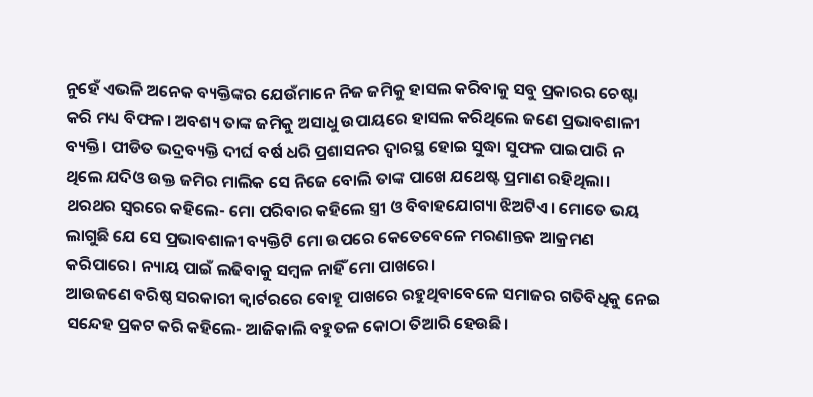ନୁହେଁ ଏଭଳି ଅନେକ ବ୍ୟକ୍ତିଙ୍କର ଯେଉଁମାନେ ନିଜ ଜମିକୁ ହାସଲ କରିବାକୁ ସବୁ ପ୍ରକାରର ଚେଷ୍ଟା କରି ମଧ୍ୟ ବିଫଳ। ଅବଶ୍ୟ ତାଙ୍କ ଜମିକୁ ଅସାଧୁ ଉପାୟରେ ହାସଲ କରିଥିଲେ ଜଣେ ପ୍ରଭାବଶାଳୀ ବ୍ୟକ୍ତି। ପୀଡିତ ଭଦ୍ରବ୍ୟକ୍ତି ଦୀର୍ଘ ବର୍ଷ ଧରି ପ୍ରଶାସନର ଦ୍ୱାରସ୍ଥ ହୋଇ ସୁଦ୍ଧା ସୁଫଳ ପାଇପାରି ନ ଥିଲେ ଯଦିଓ ଉକ୍ତ ଜମିର ମାଲିକ ସେ ନିଜେ ବୋଲି ତାଙ୍କ ପାଖେ ଯଥେଷ୍ଟ ପ୍ରମାଣ ରହିଥିଲା। ଥରଥର ସ୍ବରରେ କହିଲେ- ମୋ ପରିବାର କହିଲେ ସ୍ତ୍ରୀ ଓ ବିବାହଯୋଗ୍ୟା ଝିଅଟିଏ। ମୋତେ ଭୟ ଲାଗୁଛି ଯେ ସେ ପ୍ରଭାବଶାଳୀ ବ୍ୟକ୍ତିଟି ମୋ ଉପରେ କେତେବେଳେ ମରଣାନ୍ତକ ଆକ୍ରମଣ କରିପାରେ। ନ୍ୟାୟ ପାଇଁ ଲଢିବାକୁ ସମ୍ବଳ ନାହିଁ ମୋ ପାଖରେ।
ଆଉଜଣେ ବରିଷ୍ଠ ସରକାରୀ କ୍ୱାର୍ଟରରେ ବୋହୂ ପାଖରେ ରହୁଥିବାବେଳେ ସମାଜର ଗତିବିଧିକୁ ନେଇ ସନ୍ଦେହ ପ୍ରକଟ କରି କହିଲେ- ଆଜିକାଲି ବହୁତଳ କୋଠା ତିଆରି ହେଉଛି।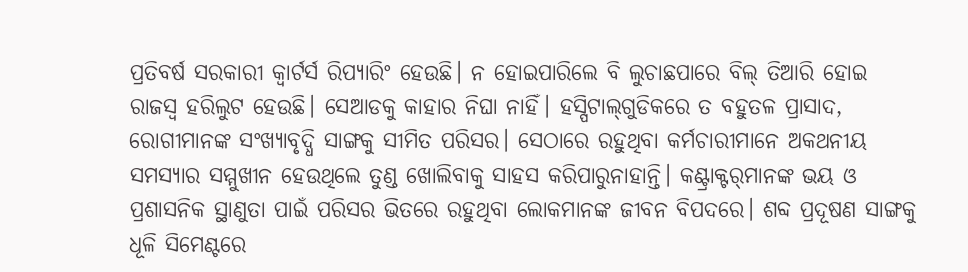ପ୍ରତିବର୍ଷ ସରକାରୀ କ୍ୱାର୍ଟର୍ସ ରିପ୍ୟାରିଂ ହେଉଛି। ନ ହୋଇପାରିଲେ ବି ଲୁଚାଛପାରେ ବିଲ୍‌ ତିଆରି ହୋଇ ରାଜସ୍ବ ହରିଲୁଟ ହେଉଛି। ସେଆଡକୁ କାହାର ନିଘା ନାହିଁ। ହସ୍ପିଟାଲ୍‌ଗୁଡିକରେ ତ ବହୁତଳ ପ୍ରାସାଦ, ରୋଗୀମାନଙ୍କ ସଂଖ୍ୟାବୃଦ୍ଧି ସାଙ୍ଗକୁ ସୀମିତ ପରିସର। ସେଠାରେ ରହୁଥିବା କର୍ମଚାରୀମାନେ ଅକଥନୀୟ ସମସ୍ୟାର ସମ୍ମୁଖୀନ ହେଉଥିଲେ ତୁଣ୍ଡ ଖୋଲିବାକୁ ସାହସ କରିପାରୁନାହାନ୍ତି। କଣ୍ଟ୍ରାକ୍ଟର୍‌ମାନଙ୍କ ଭୟ ଓ ପ୍ରଶାସନିକ ସ୍ଥାଣୁତା ପାଇଁ ପରିସର ଭିତରେ ରହୁଥିବା ଲୋକମାନଙ୍କ ଜୀବନ ବିପଦରେ। ଶବ୍ଦ ପ୍ରଦୂଷଣ ସାଙ୍ଗକୁ ଧୂଳି ସିମେଣ୍ଟରେ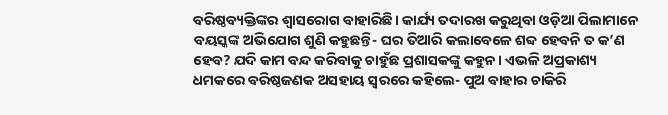ବରିଷ୍ଠବ୍ୟକ୍ତିଙ୍କର ଶ୍ୱାସରୋଗ ବାହାରିଛି। କାର୍ଯ୍ୟ ତଦାରଖ କରୁଥିବା ଓଡ଼ିଆ ପିଲାମାନେ ବୟସ୍କଙ୍କ ଅଭିଯୋଗ ଶୁଣି କହୁଛନ୍ତି- ଘର ତିଆରି କଲାବେଳେ ଶବ୍ଦ ହେବନି ତ କ’ଣ ହେବ? ଯଦି କାମ ବନ୍ଦ କରିବାକୁ ଚାହୁଁଛ ପ୍ରଶାସକଙ୍କୁ କହୁନ। ଏଭଳି ଅପ୍ରକାଶ୍ୟ ଧମକରେ ବରିଷ୍ଠଜଣକ ଅସହାୟ ସ୍ବରରେ କହିଲେ- ପୁଅ ବାହାର ଚାକିରି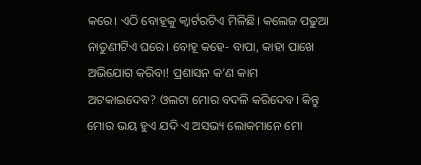କରେ। ଏଠି ବୋହୂକୁ କ୍ୱାର୍ଟରଟିଏ ମିଳିଛି। କଲେଜ ପଢୁଆ ନାତୁଣୀଟିଏ ଘରେ। ବୋହୂ କହେ- ବାପା, କାହା ପାଖେ ଅଭିଯୋଗ କରିବା! ପ୍ରଶାସନ କ’ଣ କାମ ଅଟକାଇଦେବ? ଓଲଟା ମୋର ବଦଳି କରିଦେବ। କିନ୍ତୁ ମୋର ଭୟ ହୁଏ ଯଦି ଏ ଅସଭ୍ୟ ଲୋକମାନେ ମୋ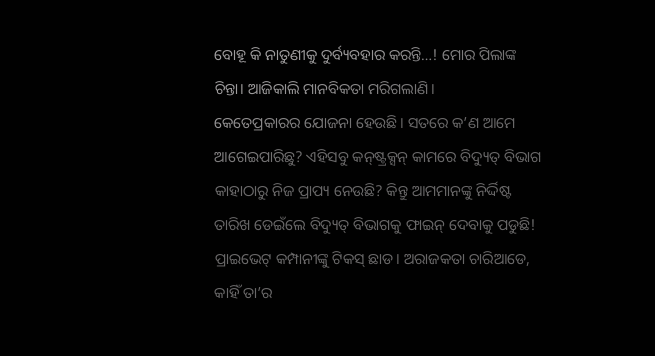ବୋହୂ କି ନାତୁଣୀକୁ ଦୁର୍ବ୍ୟବହାର କରନ୍ତି…! ମୋର ପିଲାଙ୍କ ଚିନ୍ତା। ଆଜିକାଲି ମାନବିକତା ମରିଗଲାଣି।
କେତେପ୍ରକାରର ଯୋଜନା ହେଉଛି। ସତରେ କ’ଣ ଆମେ ଆଗେଇପାରିଛୁ? ଏହିସବୁ କନ୍‌ଷ୍ଟ୍ରକ୍ସନ୍‌ କାମରେ ବିଦ୍ୟୁତ୍‌ ବିଭାଗ କାହାଠାରୁ ନିଜ ପ୍ରାପ୍ୟ ନେଉଛି? କିନ୍ତୁ ଆମମାନଙ୍କୁ ନିର୍ଦ୍ଦିଷ୍ଟ ତାରିଖ ଡେଇଁଲେ ବିଦ୍ୟୁତ୍‌ ବିଭାଗକୁ ଫାଇନ୍‌ ଦେବାକୁ ପଡୁଛି! ପ୍ରାଇଭେଟ୍‌ କମ୍ପାନୀଙ୍କୁ ଟିକସ୍‌ ଛାଡ। ଅରାଜକତା ଚାରିଆଡେ, କାହିଁ ତା’ର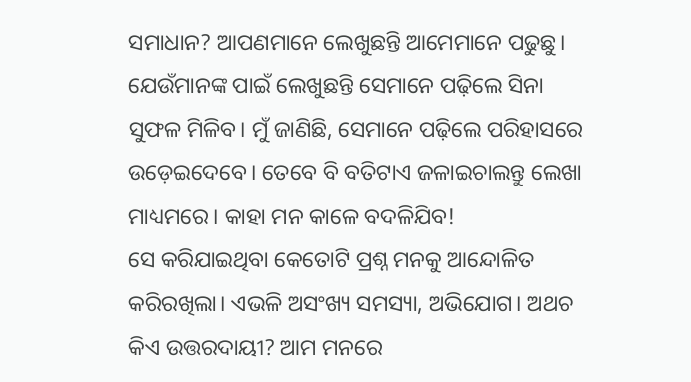ସମାଧାନ? ଆପଣମାନେ ଲେଖୁଛନ୍ତି ଆମେମାନେ ପଢୁଛୁ। ଯେଉଁମାନଙ୍କ ପାଇଁ ଲେଖୁଛନ୍ତି ସେମାନେ ପଢ଼ିଲେ ସିନା ସୁଫଳ ମିଳିବ। ମୁଁ ଜାଣିଛି, ସେମାନେ ପଢ଼ିଲେ ପରିହାସରେ ଉଡ଼େଇଦେବେ। ତେବେ ବି ବତିଟାଏ ଜଳାଇଚାଲନ୍ତୁ ଲେଖା ମାଧ୍ୟମରେ। କାହା ମନ କାଳେ ବଦଳିଯିବ!
ସେ କରିଯାଇଥିବା କେତୋଟି ପ୍ରଶ୍ନ ମନକୁ ଆନ୍ଦୋଳିତ କରିରଖିଲା। ଏଭଳି ଅସଂଖ୍ୟ ସମସ୍ୟା, ଅଭିଯୋଗ। ଅଥଚ କିଏ ଉତ୍ତରଦାୟୀ? ଆମ ମନରେ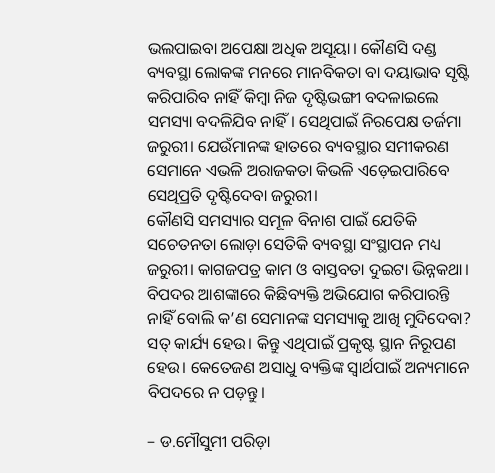ଭଲପାଇବା ଅପେକ୍ଷା ଅଧିକ ଅସୂୟା। କୌଣସି ଦଣ୍ଡ ବ୍ୟବସ୍ଥା ଲୋକଙ୍କ ମନରେ ମାନବିକତା ବା ଦୟାଭାବ ସୃଷ୍ଟି କରିପାରିବ ନାହିଁ କିମ୍ବା ନିଜ ଦୃଷ୍ଟିଭଙ୍ଗୀ ବଦଳାଇଲେ ସମସ୍ୟା ବଦଳିଯିବ ନାହିଁ। ସେଥିପାଇଁ ନିରପେକ୍ଷ ତର୍ଜମା ଜରୁରୀ। ଯେଉଁମାନଙ୍କ ହାତରେ ବ୍ୟବସ୍ଥାର ସମୀକରଣ ସେମାନେ ଏଭଳି ଅରାଜକତା କିଭଳି ଏଡ଼େଇପାରିବେ ସେଥିପ୍ରତି ଦୃଷ୍ଟିଦେବା ଜରୁରୀ।
କୌଣସି ସମସ୍ୟାର ସମୂଳ ବିନାଶ ପାଇଁ ଯେତିକି ସଚେତନତା ଲୋଡ଼ା ସେତିକି ବ୍ୟବସ୍ଥା ସଂସ୍ଥାପନ ମଧ୍ୟ ଜରୁରୀ। କାଗଜପତ୍ର କାମ ଓ ବାସ୍ତବତା ଦୁଇଟା ଭିନ୍ନକଥା। ବିପଦର ଆଶଙ୍କାରେ କିଛିବ୍ୟକ୍ତି ଅଭିଯୋଗ କରିପାରନ୍ତି ନାହିଁ ବୋଲି କ’ଣ ସେମାନଙ୍କ ସମସ୍ୟାକୁ ଆଖି ମୁଦିଦେବା? ସତ୍‌ କାର୍ଯ୍ୟ ହେଉ। କିନ୍ତୁ ଏଥିପାଇଁ ପ୍ରକୃଷ୍ଟ ସ୍ଥାନ ନିରୂପଣ ହେଉ। କେତେଜଣ ଅସାଧୁ ବ୍ୟକ୍ତିଙ୍କ ସ୍ବାର୍ଥପାଇଁ ଅନ୍ୟମାନେ ବିପଦରେ ନ ପଡ଼ନ୍ତୁ।

– ଡ.ମୌସୁମୀ ପରିଡ଼ା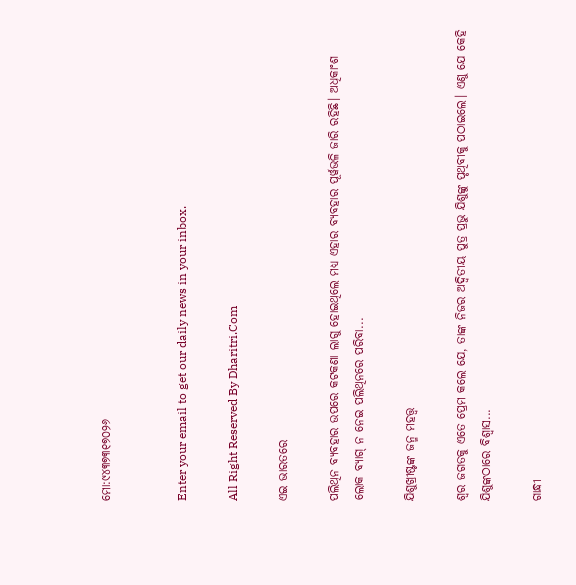ମୋ:୯୪୩୭୩୧୭୦୨୬


Enter your email to get our daily news in your inbox.

All Right Reserved By Dharitri.Com

ଏଇ ଭାରତରେ

ପଲିଥିନ ବ୍ୟବହାର ଉପରେ କଟକଣା ଲାଗୁ ହୋଇଥିଲେ ମଧ୍ୟ ଏହାର ବ୍ୟବହାର ପୂର୍ୱଭଳି ଜାରି ରହିଛି। ଅଧିକାଂଶ ଲୋକ ବ୍ୟାଗ୍‌ ନ ନେଇ ପଲିଥିନରେ ପରିବା...

ଯିଶୁଖ୍ରୀଷ୍ଟଙ୍କ ଜନ୍ମ ମହତ୍ତ୍ୱ

ଶ୍ୱର ଜଗତକୁ ଏତେ ପ୍ରେମ କଲେ ଯେ, ତାଙ୍କ ନିଜର ଅଦ୍ୱିତୀୟ ପୁତ୍ର ପ୍ରଭୁ ଯିଶୁଙ୍କୁ ପୃଥିବୀକୁ ପଠାଇଲେ। ଏଣୁ ଯେ କେହି ଯିଶୁଙ୍କଠାରେ ବିଶ୍ୱାସ...

ଗାନ୍ଧୀ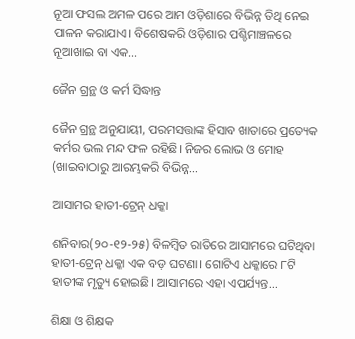ନୂଆ ଫସଲ ଅମଳ ପରେ ଆମ ଓଡ଼ିଶାରେ ବିଭିନ୍ନ ତିଥି ନେଇ ପାଳନ କରାଯାଏ। ବିଶେଷକରି ଓଡ଼ିଶାର ପଶ୍ଚିମାଞ୍ଚଳରେ ନୂଆଖାଇ ବା ଏକ...

ଜୈନ ଗ୍ରନ୍ଥ ଓ କର୍ମ ସିଦ୍ଧାନ୍ତ

ଜୈନ ଗ୍ରନ୍ଥ ଅନୁଯାୟୀ, ପରମସତ୍ତାଙ୍କ ହିସାବ ଖାତାରେ ପ୍ରତ୍ୟେକ କର୍ମର ଭଲ ମନ୍ଦ ଫଳ ରହିଛି। ନିଜର ଲୋଭ ଓ ମୋହ (ଖାଇବାଠାରୁ ଆରମ୍ଭକରି ବିଭିନ୍ନ...

ଆସାମର ହାତୀ-ଟ୍ରେନ୍‌ ଧକ୍କା

ଶନିବାର(୨୦-୧୨-୨୫) ବିଳମ୍ବିତ ରାତିରେ ଆସାମରେ ଘଟିଥିବା ହାତୀ-ଟ୍ରେନ୍‌ ଧକ୍କା ଏକ ବଡ଼ ଘଟଣା। ଗୋଟିଏ ଧକ୍କାରେ ୮ଟି ହାତୀଙ୍କ ମୃତ୍ୟୁ ହୋଇଛି। ଆସାମରେ ଏହା ଏପର୍ଯ୍ୟନ୍ତ...

ଶିକ୍ଷା ଓ ଶିକ୍ଷକ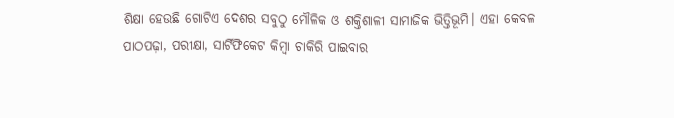ଶିକ୍ଷା ହେଉଛି ଗୋଟିଏ ଦେଶର ସବୁଠୁ ମୌଳିକ ଓ ଶକ୍ତିଶାଳୀ ସାମାଜିକ ଭିତ୍ତିଭୂମି। ଏହା କେବଳ ପାଠପଢ଼ା, ପରୀକ୍ଷା, ସାର୍ଟିଫିକେଟ କିମ୍ବା ଚାକିରି ପାଇବାର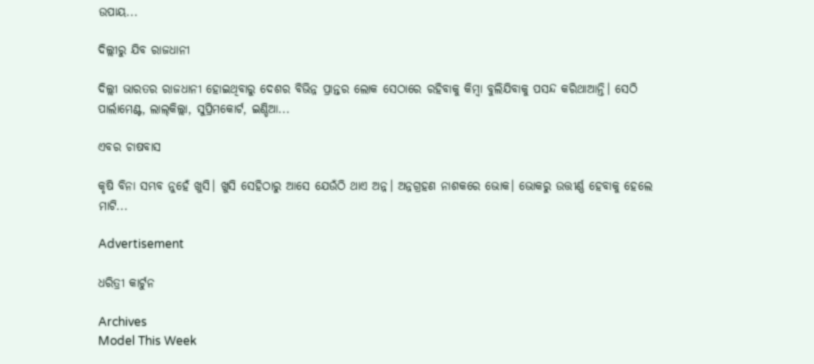ଉପାୟ...

ଦିଲ୍ଲୀରୁ ଯିବ ରାଜଧାନୀ

ଦିଲ୍ଲୀ ଭାରତର ରାଜଧାନୀ ହୋଇଥିବାରୁ ଦେଶର ବିଭିନ୍ନ ପ୍ରାନ୍ତର ଲୋକ ସେଠାରେ ରହିବାକୁ କିମ୍ବା ବୁଲିଯିବାକୁ ପସନ୍ଦ କରିଥାଆନ୍ତି। ସେଠି ପାର୍ଲାମେଣ୍ଟ, ଲାଲ୍‌କିଲ୍ଲା, ସୁପ୍ରିମକୋର୍ଟ, ଇଣ୍ଡିଆ...

ଏବର ଚାଷବାସ

କୃଷି ବିନା ସମ୍ଭବ ନୁହେଁ ଖୁସି। ଖୁସି ସେହିଠାରୁ ଆସେ ଯେଉଁଠି ଥାଏ ଅନ୍ନ। ଅନ୍ନଗ୍ରହଣ ନାଶକରେ ଭୋକ। ଭୋକରୁ ଉତ୍ତୀର୍ଣ୍ଣ ହେବାକୁ ହେଲେ ମାଟି...

Advertisement

ଧରିତ୍ରୀ କାର୍ଟୁନ

Archives
Model This Week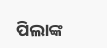ପିଲାଙ୍କ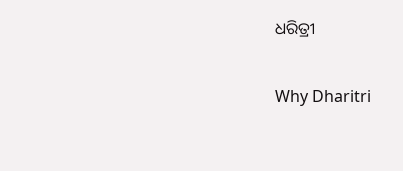ଧରିତ୍ରୀ

Why Dharitri